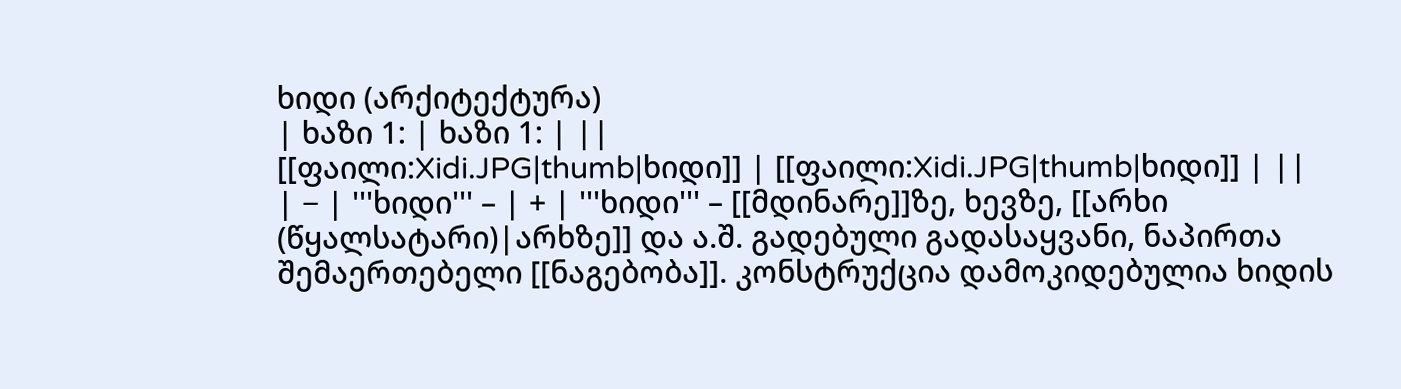ხიდი (არქიტექტურა)
| ხაზი 1: | ხაზი 1: | ||
[[ფაილი:Xidi.JPG|thumb|ხიდი]] | [[ფაილი:Xidi.JPG|thumb|ხიდი]] | ||
| − | '''ხიდი''' – | + | '''ხიდი''' – [[მდინარე]]ზე, ხევზე, [[არხი (წყალსატარი)|არხზე]] და ა.შ. გადებული გადასაყვანი, ნაპირთა შემაერთებელი [[ნაგებობა]]. კონსტრუქცია დამოკიდებულია ხიდის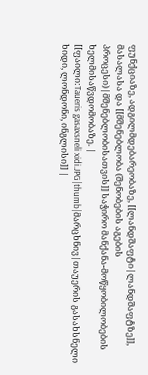ფუნქციაზე, ადგილმდებარეობაზე, [[ლანდშაფტი|ლანდშაფტზე]], მასალასა და [[მშენებლობა (შენობების აგების პროცესი)|მშენებლობისათვის]] საჭირო მანქანა-მოწყობილობების ხელმისაწვდომობაზე. |
[[ფაილი:Taueris gasaxsneli xidi.JPG|thumb|მარცხნივ|თაუერის გასახსნელი ხიდი, ლონდონი, ინგლისი]] |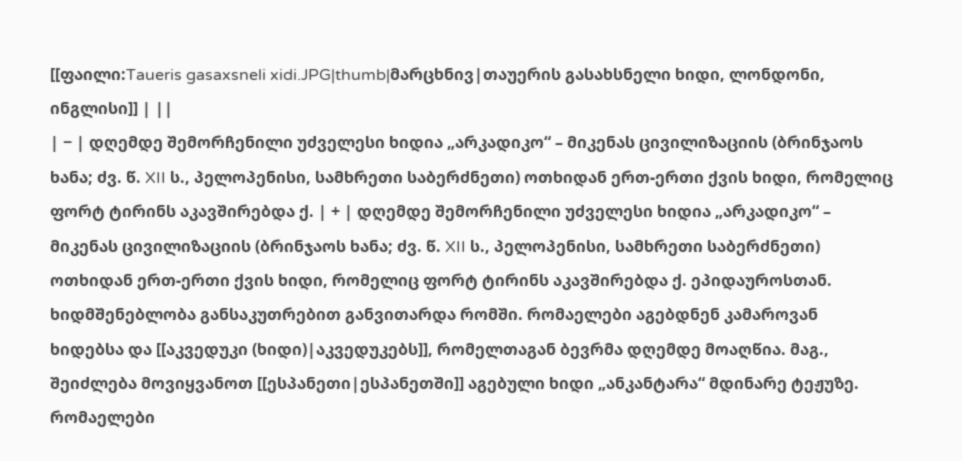[[ფაილი:Taueris gasaxsneli xidi.JPG|thumb|მარცხნივ|თაუერის გასახსნელი ხიდი, ლონდონი, ინგლისი]] | ||
| − | დღემდე შემორჩენილი უძველესი ხიდია „არკადიკო“ – მიკენას ცივილიზაციის (ბრინჯაოს ხანა; ძვ. წ. XII ს., პელოპენისი, სამხრეთი საბერძნეთი) ოთხიდან ერთ-ერთი ქვის ხიდი, რომელიც ფორტ ტირინს აკავშირებდა ქ. | + | დღემდე შემორჩენილი უძველესი ხიდია „არკადიკო“ – მიკენას ცივილიზაციის (ბრინჯაოს ხანა; ძვ. წ. XII ს., პელოპენისი, სამხრეთი საბერძნეთი) ოთხიდან ერთ-ერთი ქვის ხიდი, რომელიც ფორტ ტირინს აკავშირებდა ქ. ეპიდაუროსთან. ხიდმშენებლობა განსაკუთრებით განვითარდა რომში. რომაელები აგებდნენ კამაროვან ხიდებსა და [[აკვედუკი (ხიდი)|აკვედუკებს]], რომელთაგან ბევრმა დღემდე მოაღწია. მაგ., შეიძლება მოვიყვანოთ [[ესპანეთი|ესპანეთში]] აგებული ხიდი „ანკანტარა“ მდინარე ტეჟუზე. რომაელები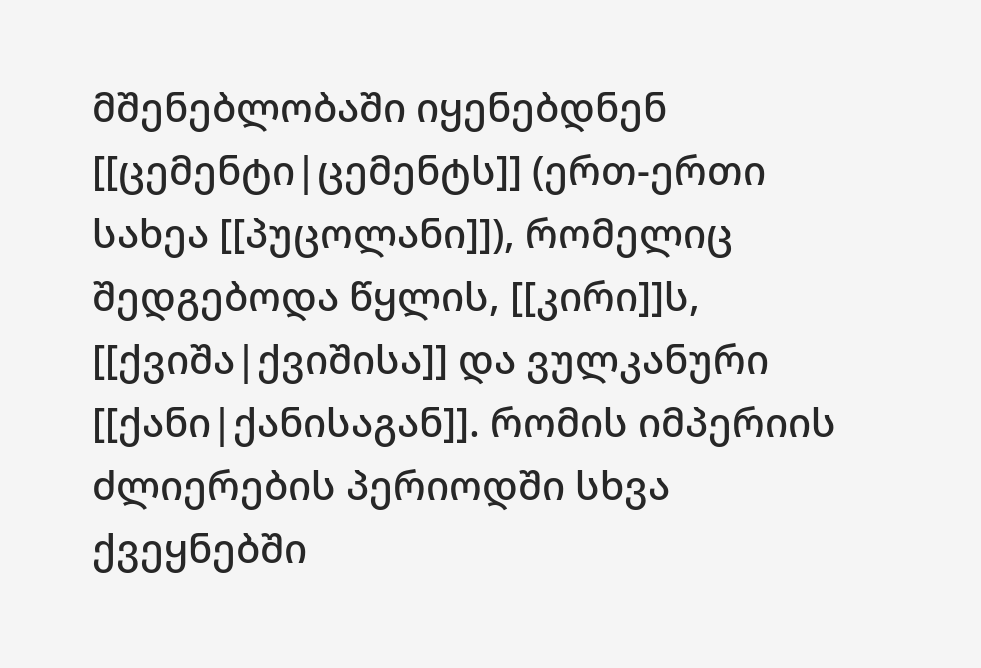მშენებლობაში იყენებდნენ [[ცემენტი|ცემენტს]] (ერთ-ერთი სახეა [[პუცოლანი]]), რომელიც შედგებოდა წყლის, [[კირი]]ს, [[ქვიშა|ქვიშისა]] და ვულკანური [[ქანი|ქანისაგან]]. რომის იმპერიის ძლიერების პერიოდში სხვა ქვეყნებში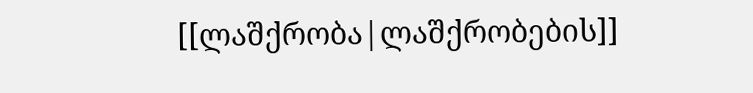[[ლაშქრობა|ლაშქრობების]]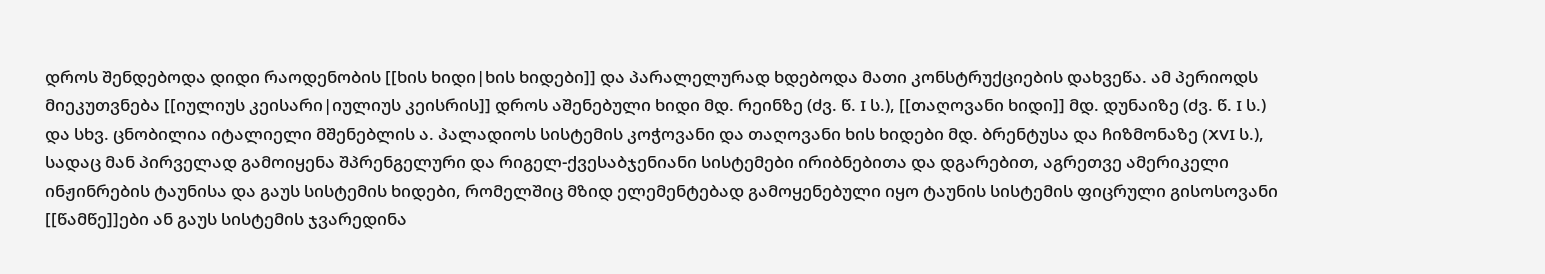დროს შენდებოდა დიდი რაოდენობის [[ხის ხიდი|ხის ხიდები]] და პარალელურად ხდებოდა მათი კონსტრუქციების დახვეწა. ამ პერიოდს მიეკუთვნება [[იულიუს კეისარი|იულიუს კეისრის]] დროს აშენებული ხიდი მდ. რეინზე (ძვ. წ. I ს.), [[თაღოვანი ხიდი]] მდ. დუნაიზე (ძვ. წ. I ს.) და სხვ. ცნობილია იტალიელი მშენებლის ა. პალადიოს სისტემის კოჭოვანი და თაღოვანი ხის ხიდები მდ. ბრენტუსა და ჩიზმონაზე (XVI ს.), სადაც მან პირველად გამოიყენა შპრენგელური და რიგელ-ქვესაბჯენიანი სისტემები ირიბნებითა და დგარებით, აგრეთვე ამერიკელი ინჟინრების ტაუნისა და გაუს სისტემის ხიდები, რომელშიც მზიდ ელემენტებად გამოყენებული იყო ტაუნის სისტემის ფიცრული გისოსოვანი [[წამწე]]ები ან გაუს სისტემის ჯვარედინა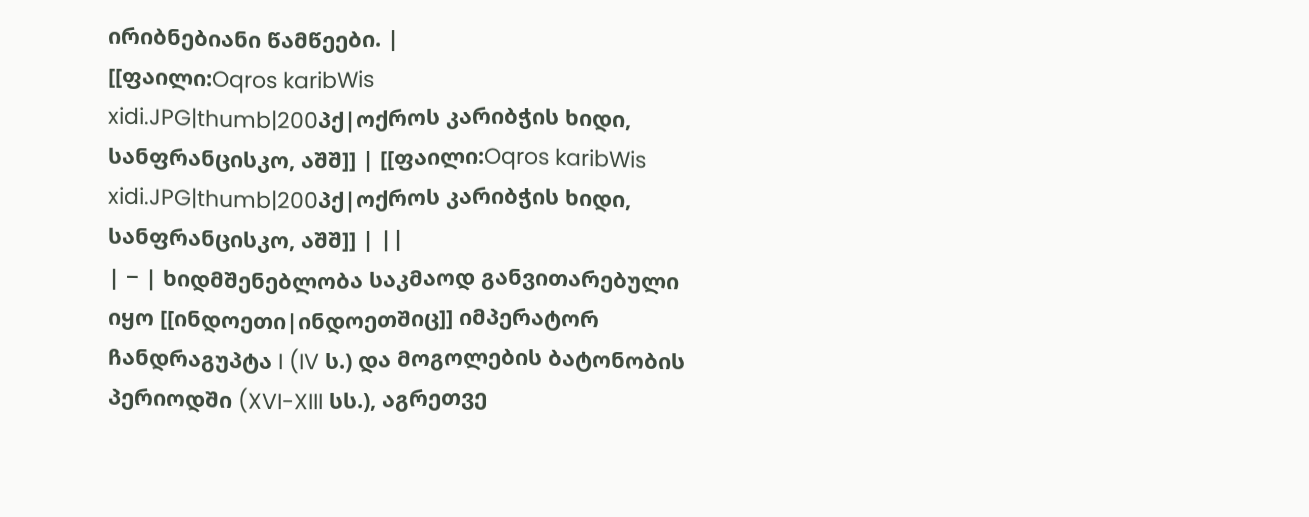ირიბნებიანი წამწეები. |
[[ფაილი:Oqros karibWis xidi.JPG|thumb|200პქ|ოქროს კარიბჭის ხიდი, სანფრანცისკო, აშშ]] | [[ფაილი:Oqros karibWis xidi.JPG|thumb|200პქ|ოქროს კარიბჭის ხიდი, სანფრანცისკო, აშშ]] | ||
| − | ხიდმშენებლობა საკმაოდ განვითარებული იყო [[ინდოეთი|ინდოეთშიც]] იმპერატორ ჩანდრაგუპტა I (IV ს.) და მოგოლების ბატონობის პერიოდში (XVI-XIII სს.), აგრეთვე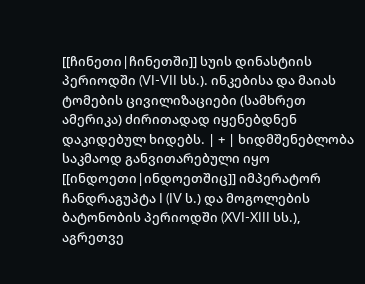[[ჩინეთი|ჩინეთში]] სუის დინასტიის პერიოდში (VI-VII სს.). ინკებისა და მაიას ტომების ცივილიზაციები (სამხრეთ ამერიკა) ძირითადად იყენებდნენ დაკიდებულ ხიდებს. | + | ხიდმშენებლობა საკმაოდ განვითარებული იყო [[ინდოეთი|ინდოეთშიც]] იმპერატორ ჩანდრაგუპტა I (IV ს.) და მოგოლების ბატონობის პერიოდში (XVI-XIII სს.), აგრეთვე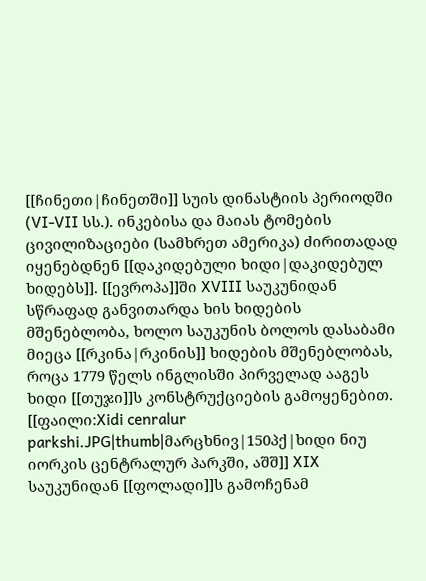[[ჩინეთი|ჩინეთში]] სუის დინასტიის პერიოდში (VI-VII სს.). ინკებისა და მაიას ტომების ცივილიზაციები (სამხრეთ ამერიკა) ძირითადად იყენებდნენ [[დაკიდებული ხიდი|დაკიდებულ ხიდებს]]. [[ევროპა]]ში XVIII საუკუნიდან სწრაფად განვითარდა ხის ხიდების მშენებლობა, ხოლო საუკუნის ბოლოს დასაბამი მიეცა [[რკინა|რკინის]] ხიდების მშენებლობას, როცა 1779 წელს ინგლისში პირველად ააგეს ხიდი [[თუჯი]]ს კონსტრუქციების გამოყენებით. [[ფაილი:Xidi cenralur parkshi.JPG|thumb|მარცხნივ|150პქ|ხიდი ნიუ იორკის ცენტრალურ პარკში, აშშ]] XIX საუკუნიდან [[ფოლადი]]ს გამოჩენამ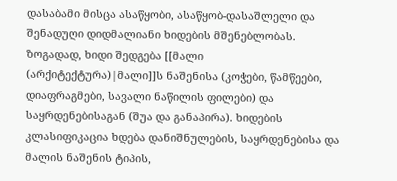დასაბამი მისცა ასაწყობი, ასაწყობ-დასაშლელი და შენადუღი დიდმალიანი ხიდების მშენებლობას. ზოგადად, ხიდი შედგება [[მალი (არქიტექტურა)|მალი]]ს ნაშენისა (კოჭები, წამწეები, დიაფრაგმები, სავალი ნაწილის ფილები) და საყრდენებისაგან (შუა და განაპირა). ხიდების კლასიფიკაცია ხდება დანიშნულების, საყრდენებისა და მალის ნაშენის ტიპის,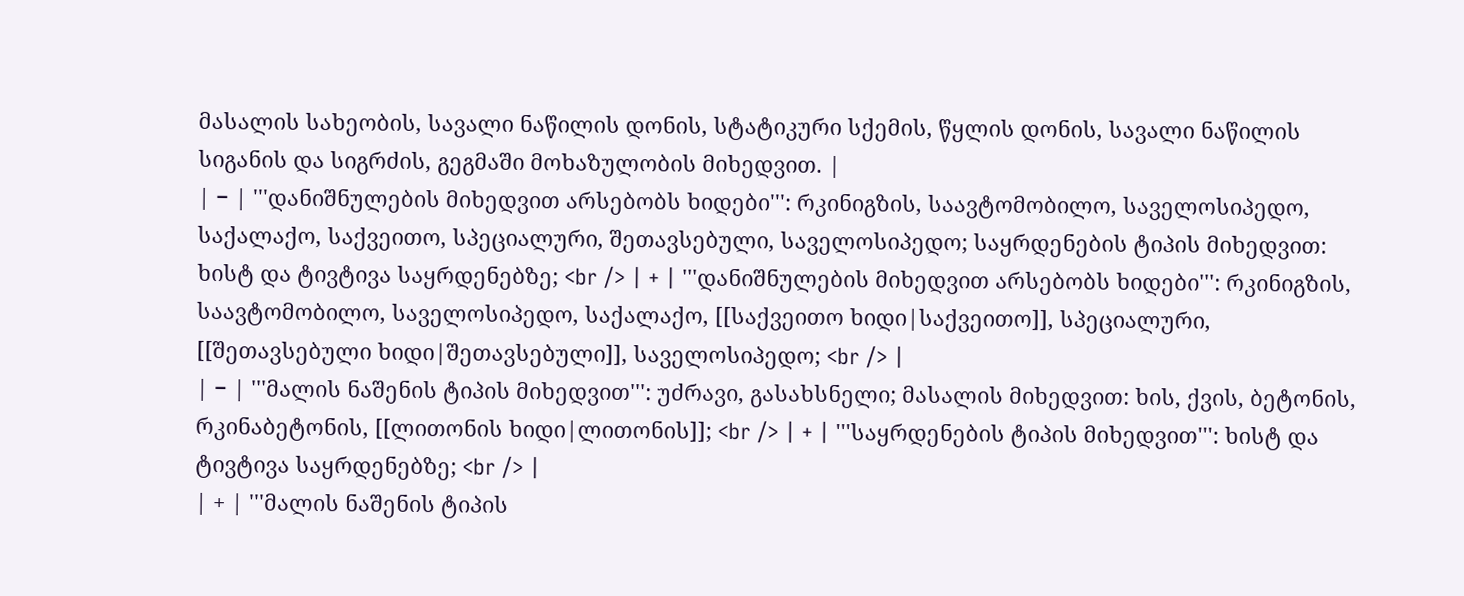მასალის სახეობის, სავალი ნაწილის დონის, სტატიკური სქემის, წყლის დონის, სავალი ნაწილის სიგანის და სიგრძის, გეგმაში მოხაზულობის მიხედვით. |
| − | '''დანიშნულების მიხედვით არსებობს ხიდები''': რკინიგზის, საავტომობილო, საველოსიპედო, საქალაქო, საქვეითო, სპეციალური, შეთავსებული, საველოსიპედო; საყრდენების ტიპის მიხედვით: ხისტ და ტივტივა საყრდენებზე; <br /> | + | '''დანიშნულების მიხედვით არსებობს ხიდები''': რკინიგზის, საავტომობილო, საველოსიპედო, საქალაქო, [[საქვეითო ხიდი|საქვეითო]], სპეციალური, [[შეთავსებული ხიდი|შეთავსებული]], საველოსიპედო; <br /> |
| − | '''მალის ნაშენის ტიპის მიხედვით''': უძრავი, გასახსნელი; მასალის მიხედვით: ხის, ქვის, ბეტონის, რკინაბეტონის, [[ლითონის ხიდი|ლითონის]]; <br /> | + | '''საყრდენების ტიპის მიხედვით''': ხისტ და ტივტივა საყრდენებზე; <br /> |
| + | '''მალის ნაშენის ტიპის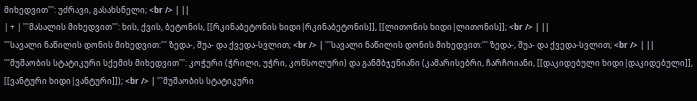მიხედვით''': უძრავი, გასახსნელი; <br /> | ||
| + | '''მასალის მიხედვით''': ხის, ქვის, ბეტონის, [[რკინაბეტონის ხიდი|რკინაბეტონის]], [[ლითონის ხიდი|ლითონის]]; <br /> | ||
'''სავალი ნაწილის დონის მიხედვით:''' ზედა-, შუა- და ქვედა-სვლით; <br /> | '''სავალი ნაწილის დონის მიხედვით:''' ზედა-, შუა- და ქვედა-სვლით; <br /> | ||
'''მუშაობის სტატიკური სქემის მიხედვით''': კოჭური (ჭრილი, უჭრი, კონსოლური) და განმბჯენიანი (კამარისებრი, ჩარჩოიანი, [[დაკიდებული ხიდი|დაკიდებული]], [[ვანტური ხიდი|ვანტური]]); <br /> | '''მუშაობის სტატიკური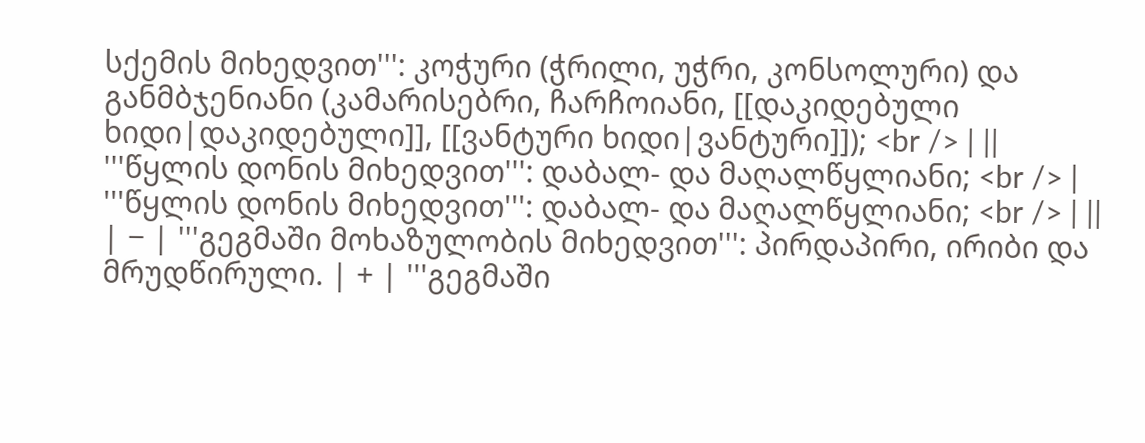სქემის მიხედვით''': კოჭური (ჭრილი, უჭრი, კონსოლური) და განმბჯენიანი (კამარისებრი, ჩარჩოიანი, [[დაკიდებული ხიდი|დაკიდებული]], [[ვანტური ხიდი|ვანტური]]); <br /> | ||
'''წყლის დონის მიხედვით''': დაბალ- და მაღალწყლიანი; <br /> | '''წყლის დონის მიხედვით''': დაბალ- და მაღალწყლიანი; <br /> | ||
| − | '''გეგმაში მოხაზულობის მიხედვით''': პირდაპირი, ირიბი და მრუდწირული. | + | '''გეგმაში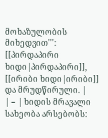მოხაზულობის მიხედვით''': [[პირდაპირი ხიდი|პირდაპირი]], [[ირიბი ხიდი|ირიბი]] და მრუდწირული. |
| − | ხიდის მრავალი სახეობა არსებობს: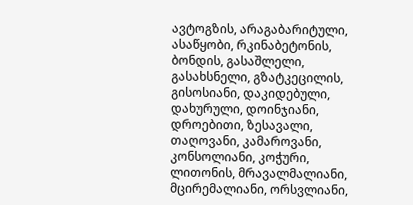ავტოგზის, არაგაბარიტული, ასაწყობი, რკინაბეტონის, ბონდის, გასაშლელი, გასახსნელი, გზატკეცილის, გისოსიანი, დაკიდებული, დახურული, დოინჯიანი, დროებითი, ზესავალი, თაღოვანი, კამაროვანი, კონსოლიანი, კოჭური, ლითონის, მრავალმალიანი, მცირემალიანი, ორსვლიანი,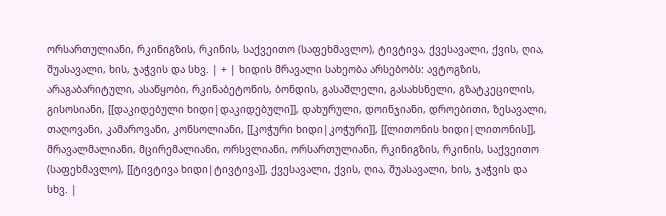ორსართულიანი, რკინიგზის, რკინის, საქვეითო (საფეხმავლო), ტივტივა, ქვესავალი, ქვის, ღია, შუასავალი, ხის, ჯაჭვის და სხვ. | + | ხიდის მრავალი სახეობა არსებობს: ავტოგზის, არაგაბარიტული, ასაწყობი, რკინაბეტონის, ბონდის, გასაშლელი, გასახსნელი, გზატკეცილის, გისოსიანი, [[დაკიდებული ხიდი|დაკიდებული]], დახურული, დოინჯიანი, დროებითი, ზესავალი, თაღოვანი, კამაროვანი, კონსოლიანი, [[კოჭური ხიდი|კოჭური]], [[ლითონის ხიდი|ლითონის]], მრავალმალიანი, მცირემალიანი, ორსვლიანი, ორსართულიანი, რკინიგზის, რკინის, საქვეითო (საფეხმავლო), [[ტივტივა ხიდი|ტივტივა]], ქვესავალი, ქვის, ღია, შუასავალი, ხის, ჯაჭვის და სხვ. |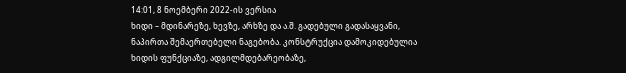14:01, 8 ნოემბერი 2022-ის ვერსია
ხიდი – მდინარეზე, ხევზე, არხზე და ა.შ. გადებული გადასაყვანი, ნაპირთა შემაერთებელი ნაგებობა. კონსტრუქცია დამოკიდებულია ხიდის ფუნქციაზე, ადგილმდებარეობაზე,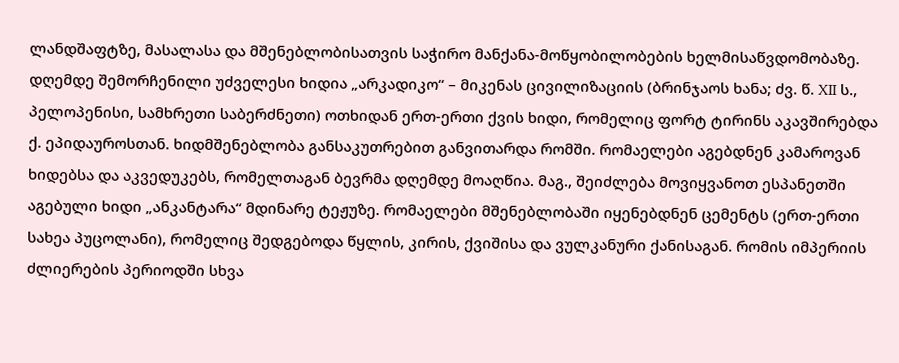ლანდშაფტზე, მასალასა და მშენებლობისათვის საჭირო მანქანა-მოწყობილობების ხელმისაწვდომობაზე.
დღემდე შემორჩენილი უძველესი ხიდია „არკადიკო“ – მიკენას ცივილიზაციის (ბრინჯაოს ხანა; ძვ. წ. XII ს., პელოპენისი, სამხრეთი საბერძნეთი) ოთხიდან ერთ-ერთი ქვის ხიდი, რომელიც ფორტ ტირინს აკავშირებდა ქ. ეპიდაუროსთან. ხიდმშენებლობა განსაკუთრებით განვითარდა რომში. რომაელები აგებდნენ კამაროვან ხიდებსა და აკვედუკებს, რომელთაგან ბევრმა დღემდე მოაღწია. მაგ., შეიძლება მოვიყვანოთ ესპანეთში აგებული ხიდი „ანკანტარა“ მდინარე ტეჟუზე. რომაელები მშენებლობაში იყენებდნენ ცემენტს (ერთ-ერთი სახეა პუცოლანი), რომელიც შედგებოდა წყლის, კირის, ქვიშისა და ვულკანური ქანისაგან. რომის იმპერიის ძლიერების პერიოდში სხვა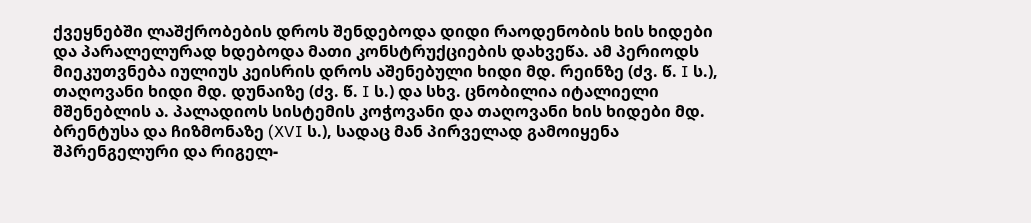ქვეყნებში ლაშქრობების დროს შენდებოდა დიდი რაოდენობის ხის ხიდები და პარალელურად ხდებოდა მათი კონსტრუქციების დახვეწა. ამ პერიოდს მიეკუთვნება იულიუს კეისრის დროს აშენებული ხიდი მდ. რეინზე (ძვ. წ. I ს.), თაღოვანი ხიდი მდ. დუნაიზე (ძვ. წ. I ს.) და სხვ. ცნობილია იტალიელი მშენებლის ა. პალადიოს სისტემის კოჭოვანი და თაღოვანი ხის ხიდები მდ. ბრენტუსა და ჩიზმონაზე (XVI ს.), სადაც მან პირველად გამოიყენა შპრენგელური და რიგელ-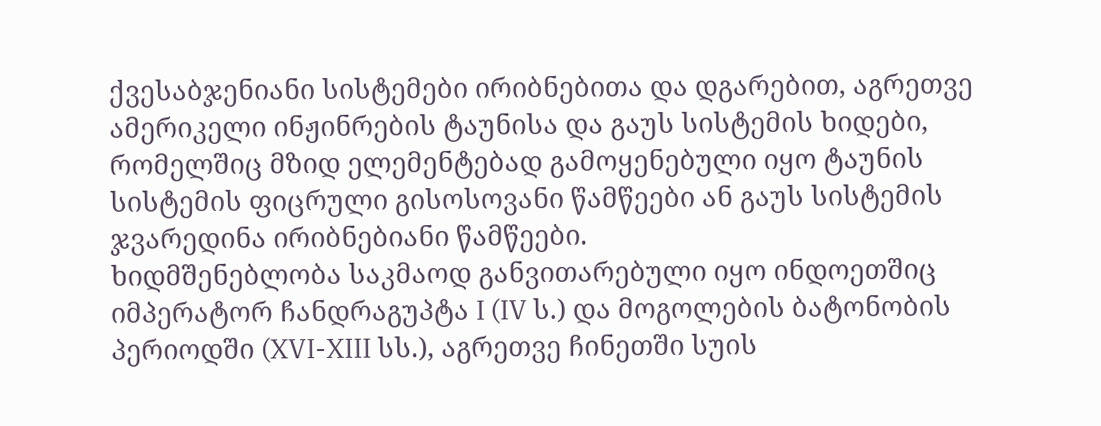ქვესაბჯენიანი სისტემები ირიბნებითა და დგარებით, აგრეთვე ამერიკელი ინჟინრების ტაუნისა და გაუს სისტემის ხიდები, რომელშიც მზიდ ელემენტებად გამოყენებული იყო ტაუნის სისტემის ფიცრული გისოსოვანი წამწეები ან გაუს სისტემის ჯვარედინა ირიბნებიანი წამწეები.
ხიდმშენებლობა საკმაოდ განვითარებული იყო ინდოეთშიც იმპერატორ ჩანდრაგუპტა I (IV ს.) და მოგოლების ბატონობის პერიოდში (XVI-XIII სს.), აგრეთვე ჩინეთში სუის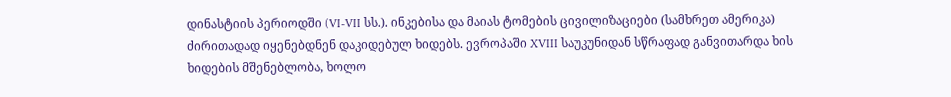დინასტიის პერიოდში (VI-VII სს.). ინკებისა და მაიას ტომების ცივილიზაციები (სამხრეთ ამერიკა) ძირითადად იყენებდნენ დაკიდებულ ხიდებს. ევროპაში XVIII საუკუნიდან სწრაფად განვითარდა ხის ხიდების მშენებლობა, ხოლო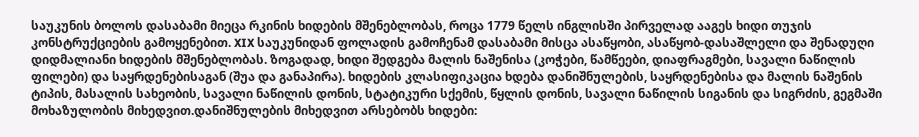საუკუნის ბოლოს დასაბამი მიეცა რკინის ხიდების მშენებლობას, როცა 1779 წელს ინგლისში პირველად ააგეს ხიდი თუჯის კონსტრუქციების გამოყენებით. XIX საუკუნიდან ფოლადის გამოჩენამ დასაბამი მისცა ასაწყობი, ასაწყობ-დასაშლელი და შენადუღი დიდმალიანი ხიდების მშენებლობას. ზოგადად, ხიდი შედგება მალის ნაშენისა (კოჭები, წამწეები, დიაფრაგმები, სავალი ნაწილის ფილები) და საყრდენებისაგან (შუა და განაპირა). ხიდების კლასიფიკაცია ხდება დანიშნულების, საყრდენებისა და მალის ნაშენის ტიპის, მასალის სახეობის, სავალი ნაწილის დონის, სტატიკური სქემის, წყლის დონის, სავალი ნაწილის სიგანის და სიგრძის, გეგმაში მოხაზულობის მიხედვით.დანიშნულების მიხედვით არსებობს ხიდები: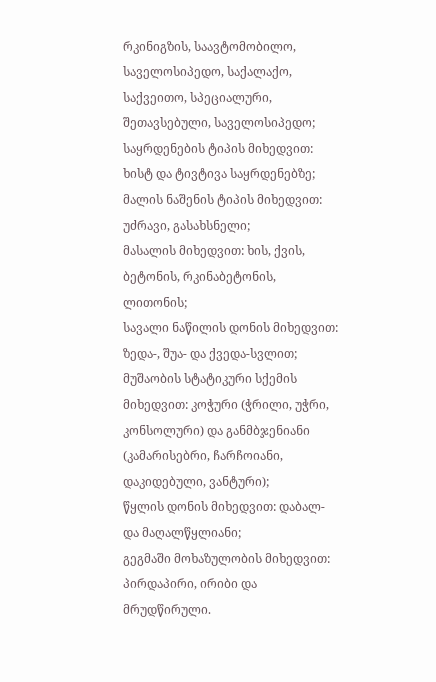რკინიგზის, საავტომობილო, საველოსიპედო, საქალაქო, საქვეითო, სპეციალური, შეთავსებული, საველოსიპედო;
საყრდენების ტიპის მიხედვით: ხისტ და ტივტივა საყრდენებზე;
მალის ნაშენის ტიპის მიხედვით: უძრავი, გასახსნელი;
მასალის მიხედვით: ხის, ქვის, ბეტონის, რკინაბეტონის, ლითონის;
სავალი ნაწილის დონის მიხედვით: ზედა-, შუა- და ქვედა-სვლით;
მუშაობის სტატიკური სქემის მიხედვით: კოჭური (ჭრილი, უჭრი, კონსოლური) და განმბჯენიანი (კამარისებრი, ჩარჩოიანი, დაკიდებული, ვანტური);
წყლის დონის მიხედვით: დაბალ- და მაღალწყლიანი;
გეგმაში მოხაზულობის მიხედვით: პირდაპირი, ირიბი და მრუდწირული.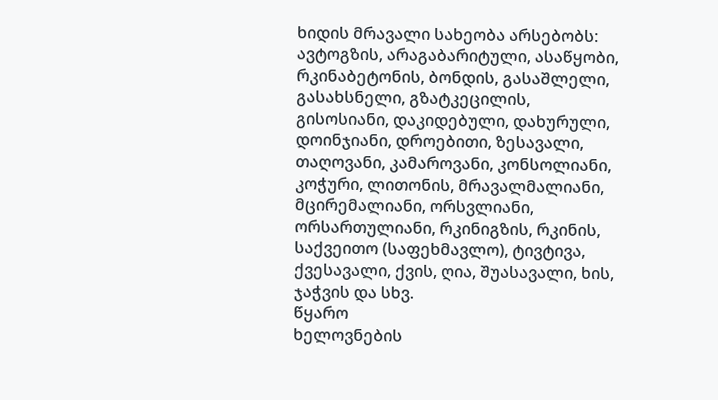ხიდის მრავალი სახეობა არსებობს: ავტოგზის, არაგაბარიტული, ასაწყობი, რკინაბეტონის, ბონდის, გასაშლელი, გასახსნელი, გზატკეცილის, გისოსიანი, დაკიდებული, დახურული, დოინჯიანი, დროებითი, ზესავალი, თაღოვანი, კამაროვანი, კონსოლიანი, კოჭური, ლითონის, მრავალმალიანი, მცირემალიანი, ორსვლიანი, ორსართულიანი, რკინიგზის, რკინის, საქვეითო (საფეხმავლო), ტივტივა, ქვესავალი, ქვის, ღია, შუასავალი, ხის, ჯაჭვის და სხვ.
წყარო
ხელოვნების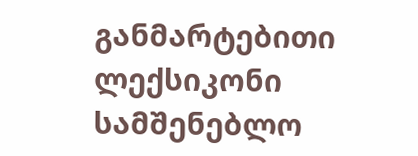განმარტებითი ლექსიკონი
სამშენებლო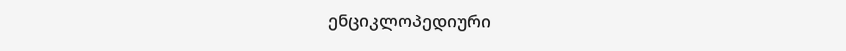ენციკლოპედიური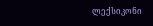ლექსიკონი